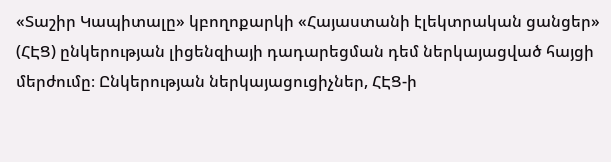«Տաշիր Կապիտալը» կբողոքարկի «Հայաստանի էլեկտրական ցանցեր» (ՀԷՑ) ընկերության լիցենզիայի դադարեցման դեմ ներկայացված հայցի մերժումը։ Ընկերության ներկայացուցիչներ, ՀԷՑ-ի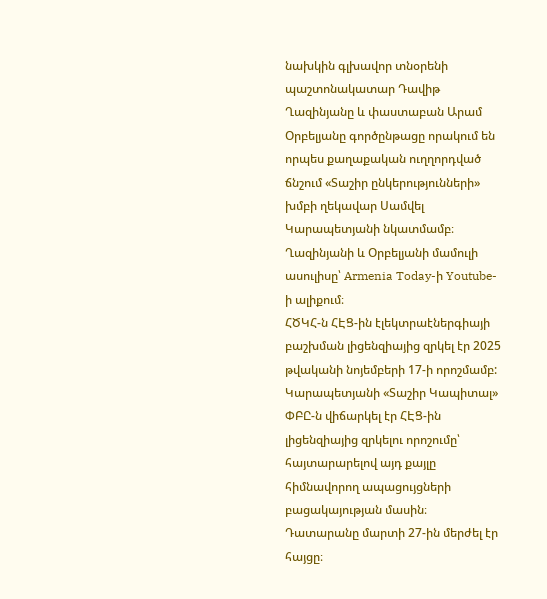նախկին գլխավոր տնօրենի պաշտոնակատար Դավիթ Ղազինյանը և փաստաբան Արամ Օրբելյանը գործընթացը որակում են որպես քաղաքական ուղղորդված ճնշում «Տաշիր ընկերությունների» խմբի ղեկավար Սամվել Կարապետյանի նկատմամբ։ Ղազինյանի և Օրբելյանի մամուլի ասուլիսը՝ Armenia Today-ի Youtube-ի ալիքում։
ՀԾԿՀ-ն ՀԷՑ-ին էլեկտրաէներգիայի բաշխման լիցենզիայից զրկել էր 2025 թվականի նոյեմբերի 17-ի որոշմամբ: Կարապետյանի «Տաշիր Կապիտալ» ՓԲԸ-ն վիճարկել էր ՀԷՑ-ին լիցենզիայից զրկելու որոշումը՝ հայտարարելով այդ քայլը հիմնավորող ապացույցների բացակայության մասին։ Դատարանը մարտի 27-ին մերժել էր հայցը։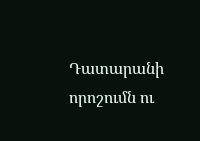Դատարանի որոշումն ու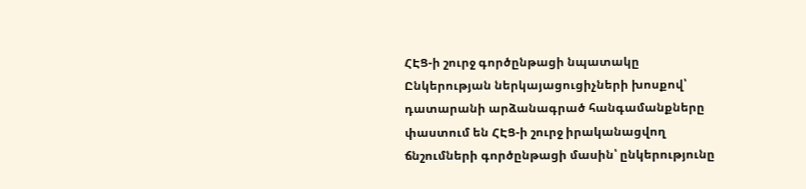ՀԷՑ-ի շուրջ գործընթացի նպատակը
Ընկերության ներկայացուցիչների խոսքով՝ դատարանի արձանագրած հանգամանքները փաստում են ՀԷՑ-ի շուրջ իրականացվող ճնշումների գործընթացի մասին՝ ընկերությունը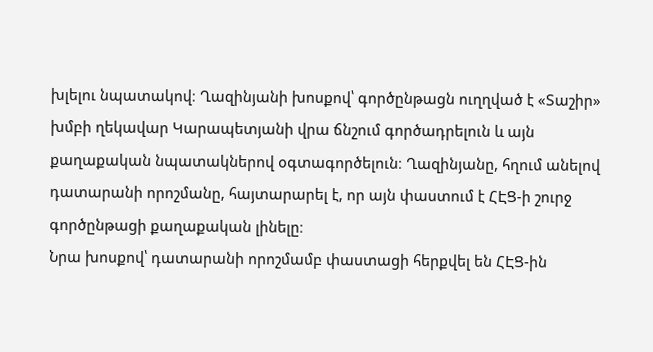խլելու նպատակով։ Ղազինյանի խոսքով՝ գործընթացն ուղղված է «Տաշիր» խմբի ղեկավար Կարապետյանի վրա ճնշում գործադրելուն և այն քաղաքական նպատակներով օգտագործելուն։ Ղազինյանը, հղում անելով դատարանի որոշմանը, հայտարարել է, որ այն փաստում է ՀԷՑ-ի շուրջ գործընթացի քաղաքական լինելը։
Նրա խոսքով՝ դատարանի որոշմամբ փաստացի հերքվել են ՀԷՑ-ին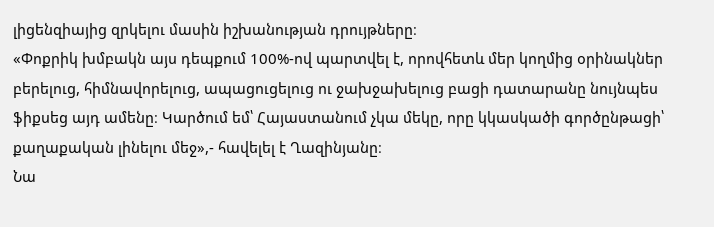լիցենզիայից զրկելու մասին իշխանության դրույթները։
«Փոքրիկ խմբակն այս դեպքում 100%-ով պարտվել է, որովհետև մեր կողմից օրինակներ բերելուց, հիմնավորելուց, ապացուցելուց ու ջախջախելուց բացի դատարանը նույնպես ֆիքսեց այդ ամենը։ Կարծում եմ՝ Հայաստանում չկա մեկը, որը կկասկածի գործընթացի՝ քաղաքական լինելու մեջ»,- հավելել է Ղազինյանը։
Նա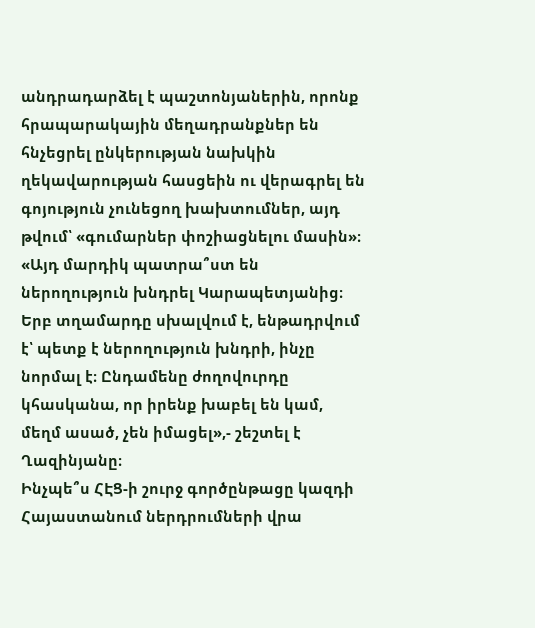անդրադարձել է պաշտոնյաներին, որոնք հրապարակային մեղադրանքներ են հնչեցրել ընկերության նախկին ղեկավարության հասցեին ու վերագրել են գոյություն չունեցող խախտումներ, այդ թվում՝ «գումարներ փոշիացնելու մասին»։
«Այդ մարդիկ պատրա՞ստ են ներողություն խնդրել Կարապետյանից։ Երբ տղամարդը սխալվում է, ենթադրվում է՝ պետք է ներողություն խնդրի, ինչը նորմալ է։ Ընդամենը ժողովուրդը կհասկանա, որ իրենք խաբել են կամ, մեղմ ասած, չեն իմացել»,- շեշտել է Ղազինյանը։
Ինչպե՞ս ՀԷՑ-ի շուրջ գործընթացը կազդի Հայաստանում ներդրումների վրա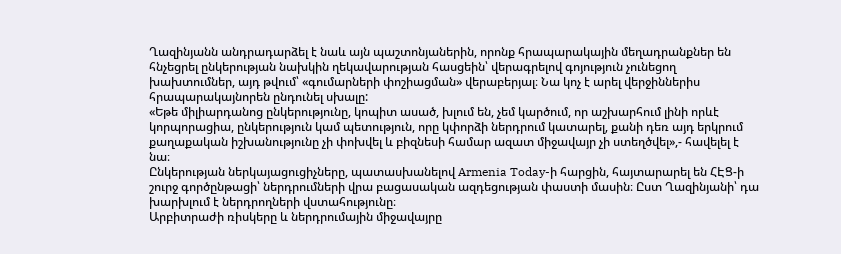Ղազինյանն անդրադարձել է նաև այն պաշտոնյաներին, որոնք հրապարակային մեղադրանքներ են հնչեցրել ընկերության նախկին ղեկավարության հասցեին՝ վերագրելով գոյություն չունեցող խախտումներ, այդ թվում՝ «գումարների փոշիացման» վերաբերյալ։ Նա կոչ է արել վերջիններիս հրապարակայնորեն ընդունել սխալը:
«Եթե միլիարդանոց ընկերությունը, կոպիտ ասած, խլում են, չեմ կարծում, որ աշխարհում լինի որևէ կորպորացիա, ընկերություն կամ պետություն, որը կփորձի ներդրում կատարել, քանի դեռ այդ երկրում քաղաքական իշխանությունը չի փոխվել և բիզնեսի համար ազատ միջավայր չի ստեղծվել»,- հավելել է նա։
Ընկերության ներկայացուցիչները, պատասխանելով Armenia Today-ի հարցին, հայտարարել են ՀԷՑ-ի շուրջ գործընթացի՝ ներդրումների վրա բացասական ազդեցության փաստի մասին։ Ըստ Ղազինյանի՝ դա խարխլում է ներդրողների վստահությունը։
Արբիտրաժի ռիսկերը և ներդրումային միջավայրը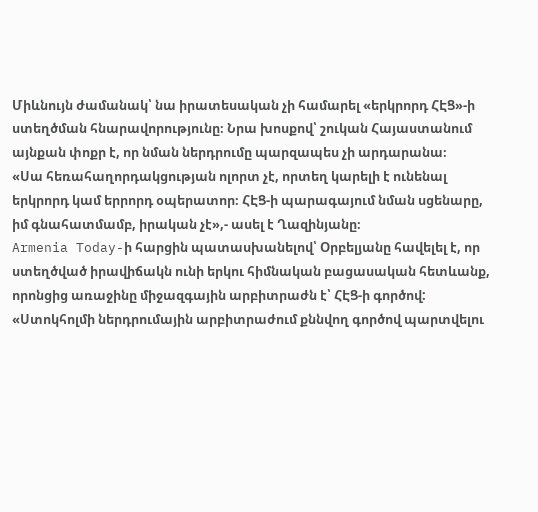Միևնույն ժամանակ՝ նա իրատեսական չի համարել «երկրորդ ՀԷՑ»-ի ստեղծման հնարավորությունը։ Նրա խոսքով՝ շուկան Հայաստանում այնքան փոքր է, որ նման ներդրումը պարզապես չի արդարանա։
«Սա հեռահաղորդակցության ոլորտ չէ, որտեղ կարելի է ունենալ երկրորդ կամ երրորդ օպերատոր։ ՀԷՑ-ի պարագայում նման սցենարը, իմ գնահատմամբ, իրական չէ»,- ասել է Ղազինյանը։
Armenia Today-ի հարցին պատասխանելով՝ Օրբելյանը հավելել է, որ ստեղծված իրավիճակն ունի երկու հիմնական բացասական հետևանք, որոնցից առաջինը միջազգային արբիտրաժն է՝ ՀԷՑ-ի գործով:
«Ստոկհոլմի ներդրումային արբիտրաժում քննվող գործով պարտվելու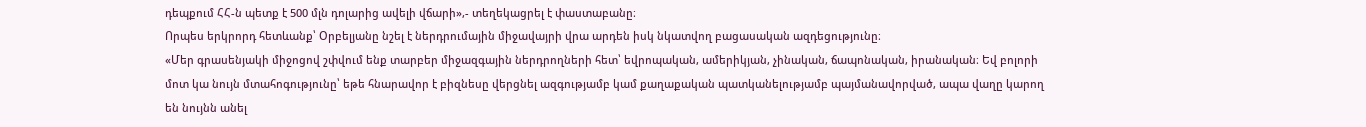դեպքում ՀՀ-ն պետք է 500 մլն դոլարից ավելի վճարի»,- տեղեկացրել է փաստաբանը։
Որպես երկրորդ հետևանք՝ Օրբելյանը նշել է ներդրումային միջավայրի վրա արդեն իսկ նկատվող բացասական ազդեցությունը։
«Մեր գրասենյակի միջոցով շփվում ենք տարբեր միջազգային ներդրողների հետ՝ եվրոպական, ամերիկյան, չինական, ճապոնական, իրանական։ Եվ բոլորի մոտ կա նույն մտահոգությունը՝ եթե հնարավոր է բիզնեսը վերցնել ազգությամբ կամ քաղաքական պատկանելությամբ պայմանավորված, ապա վաղը կարող են նույնն անել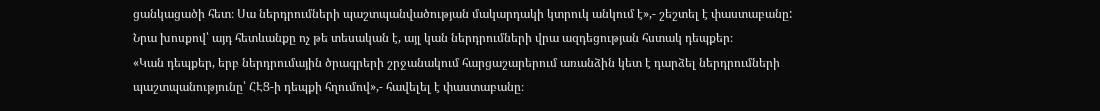ցանկացածի հետ։ Սա ներդրումների պաշտպանվածության մակարդակի կտրուկ անկում է»,- շեշտել է փաստաբանը:
Նրա խոսքով՝ այդ հետևանքը ոչ թե տեսական է, այլ կան ներդրումների վրա ազդեցության հստակ դեպքեր։
«Կան դեպքեր, երբ ներդրումային ծրագրերի շրջանակում հարցաշարերում առանձին կետ է դարձել ներդրումների պաշտպանությունը՝ ՀԷՑ-ի դեպքի հղումով»,- հավելել է փաստաբանը։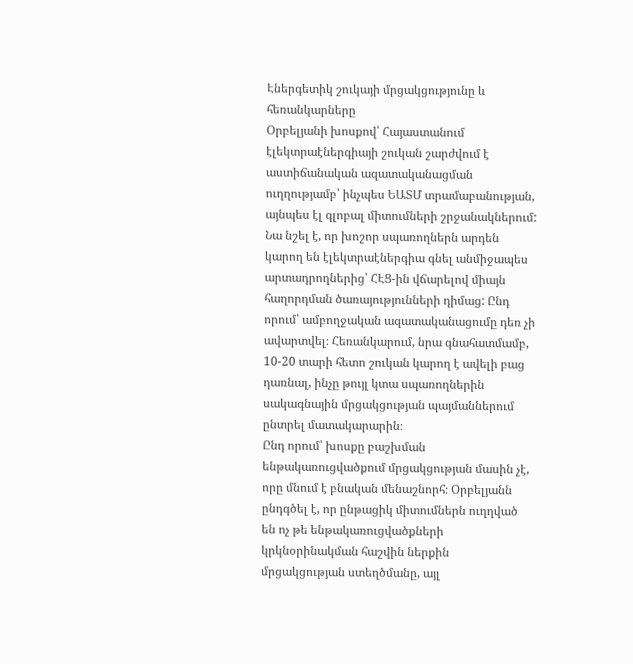Էներգետիկ շուկայի մրցակցությունը և հեռանկարները
Օրբելյանի խոսքով՝ Հայաստանում էլեկտրաէներգիայի շուկան շարժվում է աստիճանական ազատականացման ուղղությամբ՝ ինչպես ԵԱՏՄ տրամաբանության, այնպես էլ գլոբալ միտումների շրջանակներում: Նա նշել է, որ խոշոր սպառողներն արդեն կարող են էլեկտրաէներգիա գնել անմիջապես արտադրողներից՝ ՀԷՑ-ին վճարելով միայն հաղորդման ծառայությունների դիմաց: Ընդ որում՝ ամբողջական ազատականացումը դեռ չի ավարտվել։ Հեռանկարում, նրա գնահատմամբ, 10-20 տարի հետո շուկան կարող է ավելի բաց դառնալ, ինչը թույլ կտա սպառողներին սակագնային մրցակցության պայմաններում ընտրել մատակարարին։
Ընդ որում՝ խոսքը բաշխման ենթակառուցվածքում մրցակցության մասին չէ, որը մնում է բնական մենաշնորհ։ Օրբելյանն ընդգծել է, որ ընթացիկ միտումներն ուղղված են ոչ թե ենթակառուցվածքների կրկնօրինակման հաշվին ներքին մրցակցության ստեղծմանը, այլ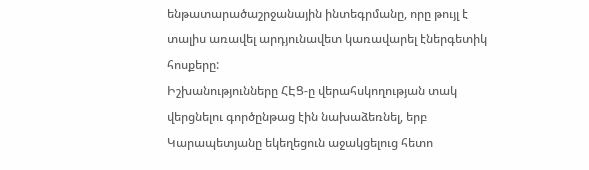ենթատարածաշրջանային ինտեգրմանը, որը թույլ է տալիս առավել արդյունավետ կառավարել էներգետիկ հոսքերը:
Իշխանությունները ՀԷՑ-ը վերահսկողության տակ վերցնելու գործընթաց էին նախաձեռնել, երբ Կարապետյանը եկեղեցուն աջակցելուց հետո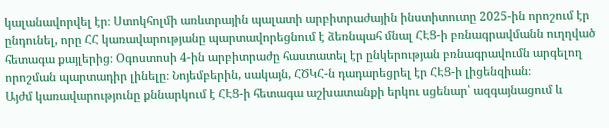կալանավորվել էր։ Ստոկհոլմի առևտրային պալատի արբիտրաժային ինստիտուտը 2025-ին որոշում էր ընդունել, որը ՀՀ կառավարությանը պարտավորեցնում է ձեռնպահ մնալ ՀԷՑ-ի բռնագրավմանն ուղղված հետագա քայլերից։ Օգոստոսի 4-ին արբիտրաժը հաստատել էր ընկերության բռնագրավումն արգելող որոշման պարտադիր լինելը։ Նոյեմբերին, սակայն, ՀԾԿՀ-ն դադարեցրել էր ՀԷՑ-ի լիցենզիան։
Այժմ կառավարությունը քննարկում է ՀԷՑ-ի հետագա աշխատանքի երկու սցենար՝ ազգայնացում և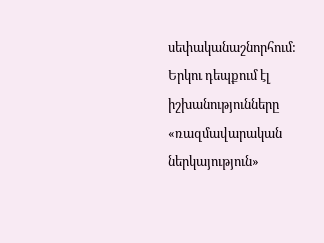սեփականաշնորհում: Երկու դեպքում էլ իշխանությունները «ռազմավարական ներկայություն»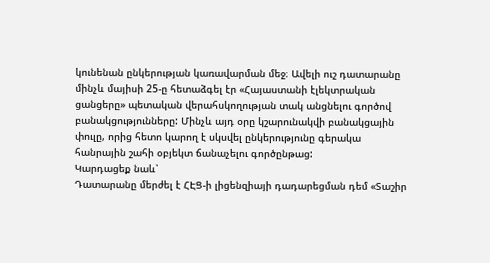կունենան ընկերության կառավարման մեջ։ Ավելի ուշ դատարանը մինչև մայիսի 25-ը հետաձգել էր «Հայաստանի էլեկտրական ցանցերը» պետական վերահսկողության տակ անցնելու գործով բանակցությունները: Մինչև այդ օրը կշարունակվի բանակցային փուլը, որից հետո կարող է սկսվել ընկերությունը գերակա հանրային շահի օբյեկտ ճանաչելու գործընթաց:
Կարդացեք նաև՝
Դատարանը մերժել է ՀԷՑ-ի լիցենզիայի դադարեցման դեմ «Տաշիր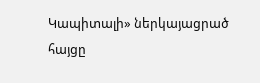Կապիտալի» ներկայացրած հայցը